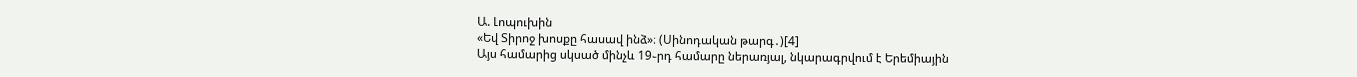Ա. Լոպուխին
«Եվ Տիրոջ խոսքը հասավ ինձ»։ (Սինոդական թարգ․)[4]
Այս համարից սկսած մինչև 19֊րդ համարը ներառյալ, նկարագրվում է Երեմիային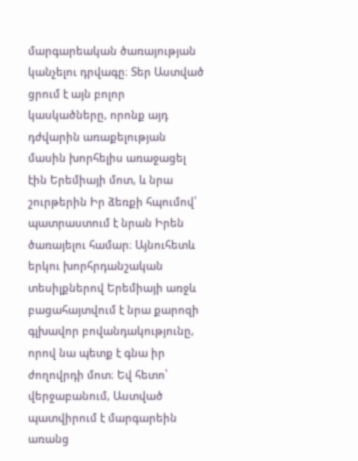մարգարեական ծառայության կանչելու դրվագը։ Տեր Աստված ցրում է այն բոլոր կասկածները, որոնք այդ դժվարին առաքելության մասին խորհելիս առաջացել էին Երեմիայի մոտ, և նրա շուրթերին Իր ձեռքի հպումով՝ պատրաստում է նրան Իրեն ծառայելու համար։ Այնուհետև երկու խորհրդանշական տեսիլքներով Երեմիայի առջև բացահայտվում է նրա քարոզի գլխավոր բովանդակությունը, որով նա պետք է գնա իր ժողովրդի մոտ։ Եվ հետո՝ վերջաբանում, Աստված պատվիրում է մարգարեին առանց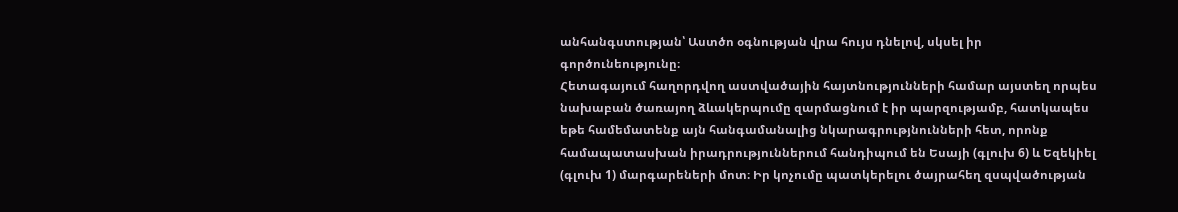անհանգստության՝ Աստծո օգնության վրա հույս դնելով, սկսել իր գործունեությունը։
Հետագայում հաղորդվող աստվածային հայտնությունների համար այստեղ որպես նախաբան ծառայող ձևակերպումը զարմացնում է իր պարզությամբ, հատկապես եթե համեմատենք այն հանգամանալից նկարագրությնունների հետ, որոնք համապատասխան իրադրություններում հանդիպում են Եսայի (գլուխ 6) և Եզեկիել (գլուխ 1) մարգարեների մոտ։ Իր կոչումը պատկերելու ծայրահեղ զսպվածության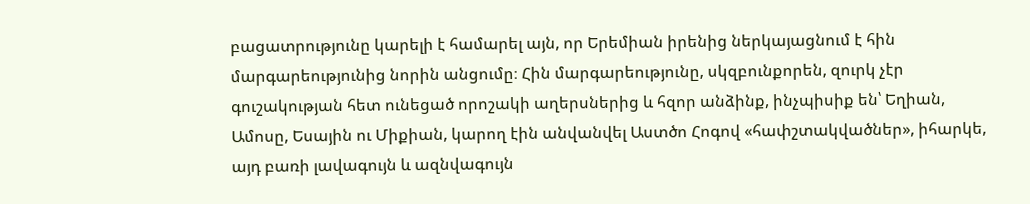բացատրությունը կարելի է համարել այն, որ Երեմիան իրենից ներկայացնում է հին մարգարեությունից նորին անցումը։ Հին մարգարեությունը, սկզբունքորեն, զուրկ չէր գուշակության հետ ունեցած որոշակի աղերսներից և հզոր անձինք, ինչպիսիք են՝ Եղիան, Ամոսը, Եսային ու Միքիան, կարող էին անվանվել Աստծո Հոգով «հափշտակվածներ», իհարկե, այդ բառի լավագույն և ազնվագույն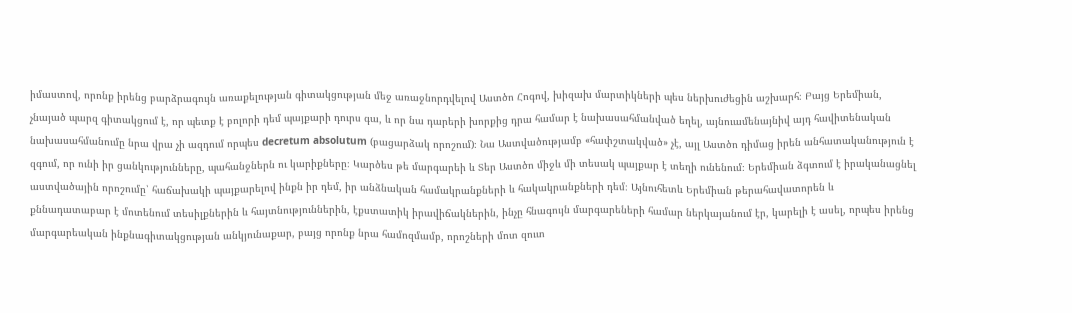իմաստով, որոնք իրենց բարձրագույն առաքելության գիտակցության մեջ առաջնորդվելով Աստծո Հոգով, խիզախ մարտիկների պես ներխուժեցին աշխարհ։ Բայց Երեմիան, չնայած պարզ գիտակցում է, որ պետք է բոլորի դեմ պայքարի դուրս գա, և որ նա դարերի խորքից դրա համար է նախասահմանված եղել, այնուամենայնիվ այդ հավիտենական նախասահմանումը նրա վրա չի ազդում որպես decretum absolutum (բացարձակ որոշում)։ Նա Աստվածությամբ «հափշտակված» չէ, այլ Աստծո դիմաց իրեն անհատականություն է զգում, որ ունի իր ցանկությունները, պահանջներն ու կարիքները։ Կարծես թե մարգարեի և Տեր Աստծո միջև մի տեսակ պայքար է տեղի ունենում։ Երեմիան ձգտում է իրականացնել աստվածային որոշումը՝ հաճախակի պայքարելով ինքն իր դեմ, իր անձնական համակրանքների և հակակրանքների դեմ։ Այնուհետև Երեմիան թերահավատորեն և քննադատաբար է մոտենում տեսիլքներին և հայտնություններին, էքստատիկ իրավիճակներին, ինչը հնագույն մարգարեների համար ներկայանում էր, կարելի է ասել, որպես իրենց մարգարեական ինքնագիտակցության անկյունաքար, բայց որոնք նրա համոզմամբ, որոշների մոտ զուտ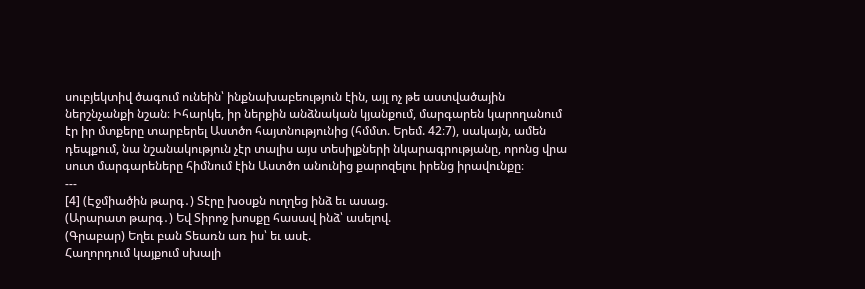սուբյեկտիվ ծագում ունեին՝ ինքնախաբեություն էին, այլ ոչ թե աստվածային ներշնչանքի նշան։ Իհարկե, իր ներքին անձնական կյանքում, մարգարեն կարողանում էր իր մտքերը տարբերել Աստծո հայտնությունից (հմմտ. Երեմ. 42։7), սակայն, ամեն դեպքում, նա նշանակություն չէր տալիս այս տեսիլքների նկարագրությանը, որոնց վրա սուտ մարգարեները հիմնում էին Աստծո անունից քարոզելու իրենց իրավունքը։
---
[4] (Էջմիածին թարգ․) Տէրը խօսքն ուղղեց ինձ եւ ասաց.
(Արարատ թարգ․) Եվ Տիրոջ խոսքը հասավ ինձ՝ ասելով.
(Գրաբար) Եղեւ բան Տեառն առ իս՝ եւ ասէ.
Հաղորդում կայքում սխալի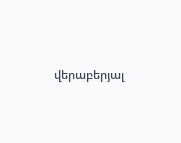վերաբերյալ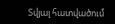Տվյալ հատվածում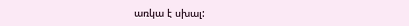առկա է սխալ: